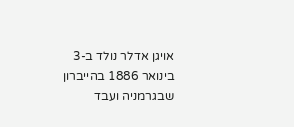אויגן אדלר נולד ב-3 בינואר 1886 בהייברון שבגרמניה ועבד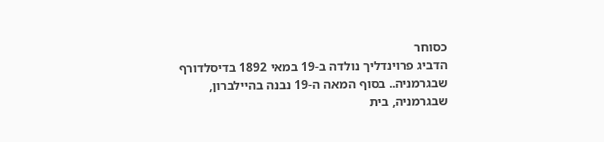כסוחר
הדביג פרוינדליך נולדה ב-19 במאי 1892 בדיסלדורף שבגרמניה.. בסוף המאה ה-19 נבנה בהיילברון, שבגרמניה, בית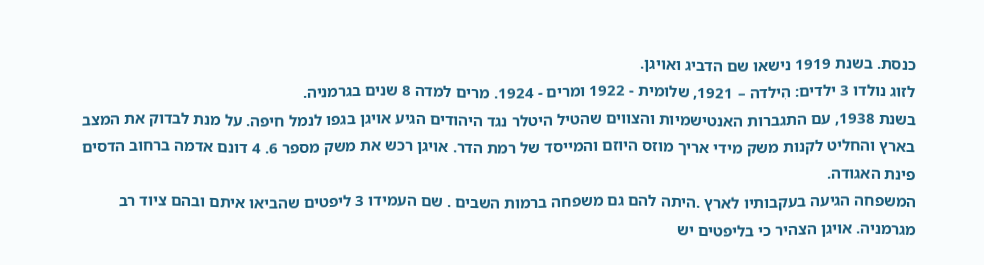כנסת. בשנת 1919 נישאו שם הדביג ואויגן.
לזוג נולדו 3 ילדים: הִילדה – 1921, שלומית - 1922 ומרים - 1924. מרים למדה 8 שנים בגרמניה.
בשנת 1938, עם התגברות האנטישמיות והצווים שהטיל היטלר נגד היהודים הגיע אויגן בגפו לנמל חיפה. על מנת לבדוק את המצב בארץ והחליט לקנות משק מידי אריך מוזס היוזם והמייסד של רמת הדר. אויגן רכש את משק מספר 6. 4 דונם אדמה ברחוב הדסים פינת האגודה.
המשפחה הגיעה בעקבותיו לארץ .היתה להם גם משפחה ברמות השבים . שם העמידו 3 ליפטים שהביאו איתם ובהם ציוד רב מגרמניה. אויגן הצהיר כי בליפטים יש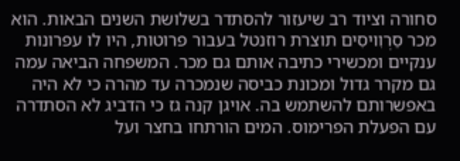סחורה וציוד רב שיעזור להסתדר בשלושת השנים הבאות. הוא מכר סֵרְוִויסִים תוצרת רוזנטל בעבור פרוטות, היו לו עפרונות ענקיים ומכשירי כתיבה אותם גם מכר. המשפחה הביאה עמה גם מקרר גדול ומכונת כביסה שנמכרה עד מהרה כי לא היה באפשרותם להשתמש בה. אויגן קנה גז כי הדביג לא הסתדרה עם הפעלת הפרימוס. המים הורתחו בחצר ועל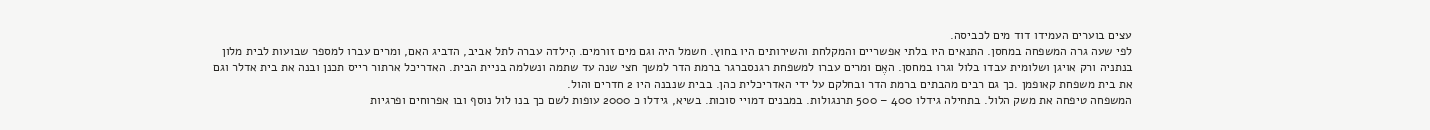עצים בוערים העמידו דוד מים לכביסה.
לפי שעה גרה המשפחה במחסן. התנאים היו בלתי אפשריים והמקלחת והשירותים היו בחוץ. חשמל היה וגם מים זורמים. הִילדה עברה לתל אביב, הדביג האם, ומרים עברו למספר שבועות לבית מלון בנתניה ורק אויגן ושלומית עבדו בלול וגרו במחסן. האֶם ומרים עברו למשפחת רגנסברגר ברמת הדר למשך חצי שנה עד שתמה ונשלמה בניית הבית. האדריכל ארתור רייס תכנן ובנה את בית אדלר וגם את בית משפחת קאופמן .כך גם רבים מהבתים ברמת הדר ובחלקם על ידי האדריכלית כהן. בבית שנבנה היו 2 חדרים והול.
המשפחה טיפחה את משק הלול. בתחילה גידלו 400 – 500 תרנגולות. במבנים דמויי סוכות. בשיא, גידלו כ 2000 עופות לשם כך בנו לול נוסף ובו אפרוחים ופרגיות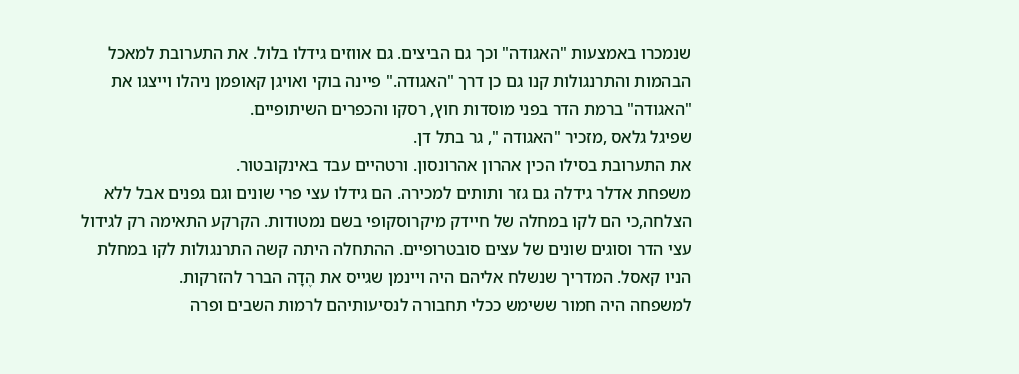שנמכרו באמצעות "האגודה" וכך גם הביצים. גם אווזים גידלו בלול. את התערובת למאכל הבהמות והתרנגולות קנו גם כן דרך "האגודה." פיינה בוקי ואויגן קאופמן ניהלו וייצגו את "האגודה" ברמת הדר בפני מוסדות חוץ, רסקו והכפרים השיתופיים.
שפיגל גלאס ,מזכיר "האגודה ", גר בתל דן.
את התערובת בסילו הכין אהרון אהרונסון. ורטהיים עבד באינקובטור.
משפחת אדלר גידלה גם גזר ותותים למכירה. הם גידלו עצי פרי שונים וגם גפנים אבל ללא הצלחה,כי הם לקו במחלה של חיידק מיקרוסקופי בשם נמטודות. הקרקע התאימה רק לגידול עצי הדר וסוגים שונים של עצים סובטרופיים. ההתחלה היתה קשה התרנגולות לקו במחלת הניו קאסל. המדריך שנשלח אליהם היה ויינמן שגייס את הֶדָה הברר להזרקות.
למשפחה היה חמור ששימש ככלי תחבורה לנסיעותיהם לרמות השבים ופרה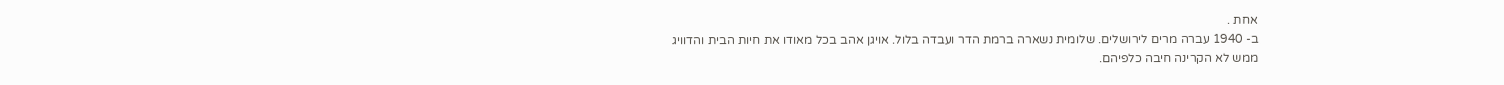אחת .
ב- 1940 עברה מרים לירושלים. שלומית נשארה ברמת הדר ועבדה בלול. אויגן אהב בכל מאודו את חיות הבית והדוויג ממש לא הקרינה חיבה כלפיהם.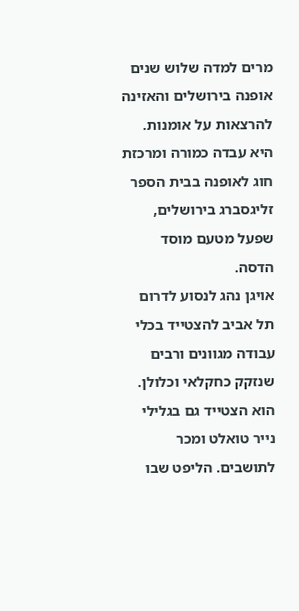מרים למדה שלוש שנים אופנה בירושלים והאזינה להרצאות על אומנות. היא עבדה כמורה ומרכזת חוג לאופנה בבית הספר זליגסברג בירושלים, שפעל מטעם מוסד הדסה.
אויגן נהג לנסוע לדרום תל אביב להצטייד בכלי עבודה מגוונים ורבים שנזקק כחקלאי וכלולן. הוא הצטייד גם בגלילי נייר טואלט ומכר לתושבים. הליפט שבו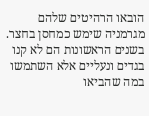הובאו הרהיטים שלהם מגרמניה שימש כמחסן בחצר. בשנים הראשונות הם לא קנו בגדים ונעליים אלא השתמשו במה שהביאו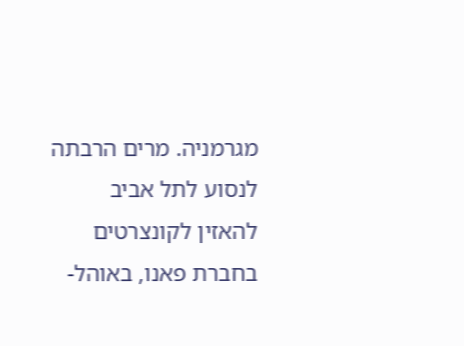מגרמניה. מרים הרבתה לנסוע לתל אביב להאזין לקונצרטים בחברת פאנו, באוהל-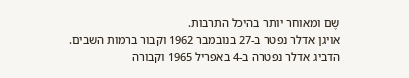שֶם ומאוחר יותר בהיכל התרבות.
אויגן אדלר נפטר ב-27 בנובמבר 1962 וקבור ברמות השבים.
הדביג אדלר נפטרה ב-4 באפריל 1965 וקבורה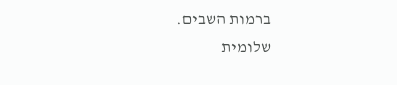ברמות השבים.
שלומית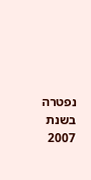נפטרה בשנת 2007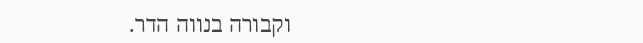וקבורה בנווה הדר.